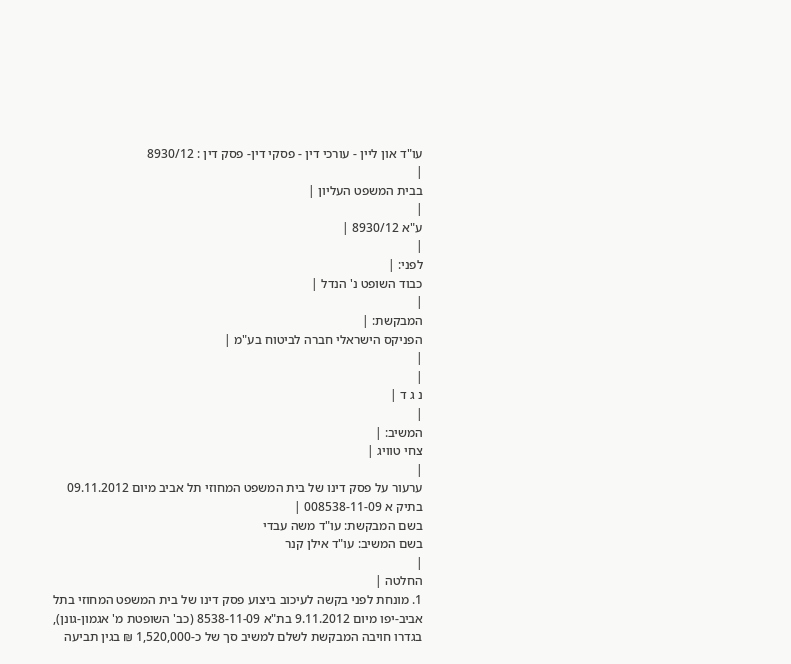עו"ד און ליין - עורכי דין - פסקי דין- פסק דין : 8930/12
|
בבית המשפט העליון |
|
ע"א 8930/12 |
|
לפני: |
כבוד השופט נ' הנדל |
|
המבקשת: |
הפניקס הישראלי חברה לביטוח בע"מ |
|
|
נ ג ד |
|
המשיב: |
צחי טוויג |
|
ערעור על פסק דינו של בית המשפט המחוזי תל אביב מיום 09.11.2012 בתיק א 008538-11-09 |
בשם המבקשת: עו"ד משה עבדי
בשם המשיב: עו"ד אילן קנר
|
החלטה |
1. מונחת לפני בקשה לעיכוב ביצוע פסק דינו של בית המשפט המחוזי בתל אביב-יפו מיום 9.11.2012 בת"א 8538-11-09 (כב' השופטת מ' אגמון-גונן), בגדרו חויבה המבקשת לשלם למשיב סך של כ-1,520,000 ₪ בגין תביעה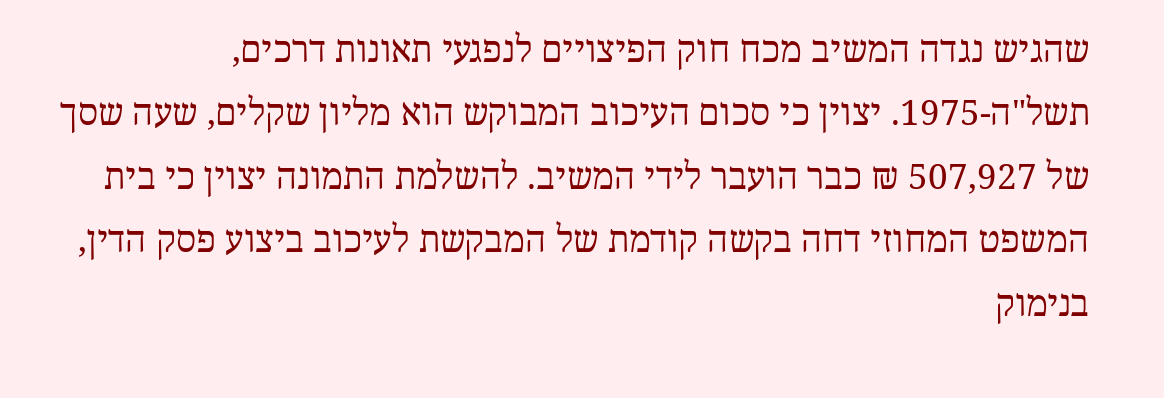שהגיש נגדה המשיב מכח חוק הפיצויים לנפגעי תאונות דרכים, תשל"ה-1975. יצוין כי סכום העיכוב המבוקש הוא מליון שקלים, שעה שסך של 507,927 ₪ כבר הועבר לידי המשיב. להשלמת התמונה יצוין כי בית המשפט המחוזי דחה בקשה קודמת של המבקשת לעיכוב ביצוע פסק הדין, בנימוק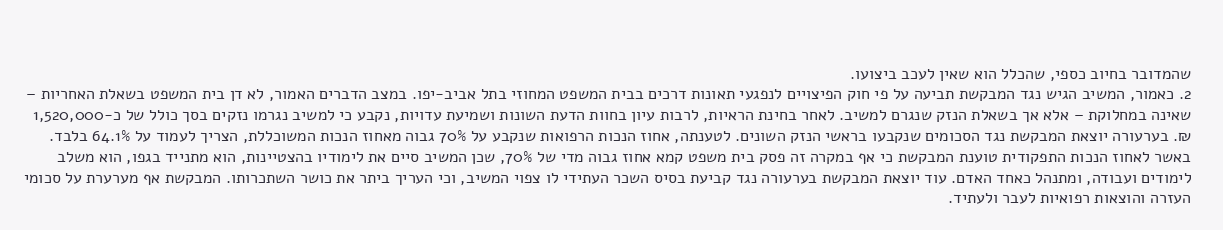שהמדובר בחיוב כספי, שהכלל הוא שאין לעכב ביצועו.
2. כאמור, המשיב הגיש נגד המבקשת תביעה על פי חוק הפיצויים לנפגעי תאונות דרכים בבית המשפט המחוזי בתל אביב-יפו. במצב הדברים האמור, לא דן בית המשפט בשאלת האחריות – שאינה במחלוקת – אלא אך בשאלת הנזק שנגרם למשיב. לאחר בחינת הראיות, לרבות עיון בחוות הדעת השונות ושמיעת עדויות, נקבע כי למשיב נגרמו נזקים בסך כולל של כ-1,520,000 ₪. בערעורה יוצאת המבקשת נגד הסכומים שנקבעו בראשי הנזק השונים. לטענתה, אחוז הנכות הרפואות שנקבע על 70% גבוה מאחוז הנכות המשוכללת, הצריך לעמוד על 64.1% בלבד. באשר לאחוז הנכות התפקודית טוענת המבקשת כי אף במקרה זה פסק בית משפט קמא אחוז גבוה מדי של 70%, שכן המשיב סיים את לימודיו בהצטיינות, הוא מתנייד בגפו, הוא משלב לימודים ועבודה, ומתנהל כאחד האדם. עוד יוצאת המבקשת בערעורה נגד קביעת בסיס השכר העתידי לו צפוי המשיב, וכי העריך ביתר את כושר השתכרותו. המבקשת אף מערערת על סכומי העזרה והוצאות רפואיות לעבר ולעתיד.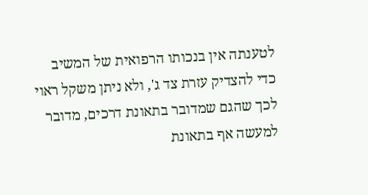לטענתה אין בנכותו הרפואית של המשיב כדי להצדיק עזרת צד ג', ולא ניתן משקל ראוי לכך שהגם שמדובר בתאונת דרכים, מדובר למעשה אף בתאונת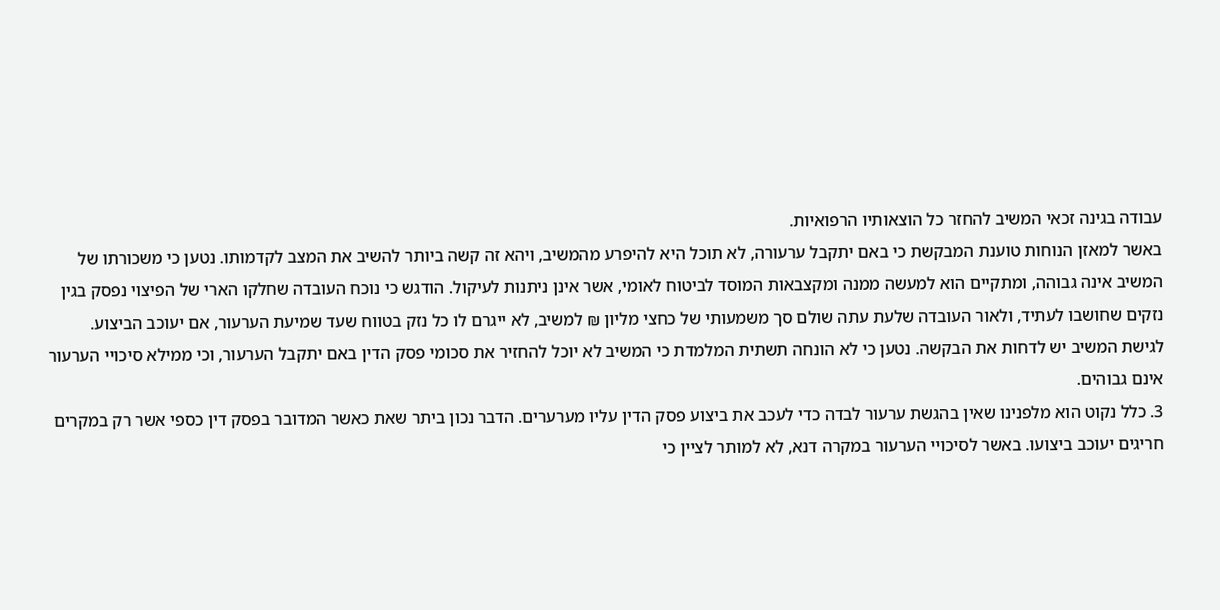עבודה בגינה זכאי המשיב להחזר כל הוצאותיו הרפואיות.
באשר למאזן הנוחות טוענת המבקשת כי באם יתקבל ערעורה, לא תוכל היא להיפרע מהמשיב, ויהא זה קשה ביותר להשיב את המצב לקדמותו. נטען כי משכורתו של המשיב אינה גבוהה, ומתקיים הוא למעשה ממנה ומקצבאות המוסד לביטוח לאומי, אשר אינן ניתנות לעיקול. הודגש כי נוכח העובדה שחלקו הארי של הפיצוי נפסק בגין נזקים שחושבו לעתיד, ולאור העובדה שלעת עתה שולם סך משמעותי של כחצי מליון ₪ למשיב, לא ייגרם לו כל נזק בטווח שעד שמיעת הערעור, אם יעוכב הביצוע.
לגישת המשיב יש לדחות את הבקשה. נטען כי לא הונחה תשתית המלמדת כי המשיב לא יוכל להחזיר את סכומי פסק הדין באם יתקבל הערעור, וכי ממילא סיכויי הערעור אינם גבוהים.
3. כלל נקוט הוא מלפנינו שאין בהגשת ערעור לבדה כדי לעכב את ביצוע פסק הדין עליו מערערים. הדבר נכון ביתר שאת כאשר המדובר בפסק דין כספי אשר רק במקרים חריגים יעוכב ביצועו. באשר לסיכויי הערעור במקרה דנא, לא למותר לציין כי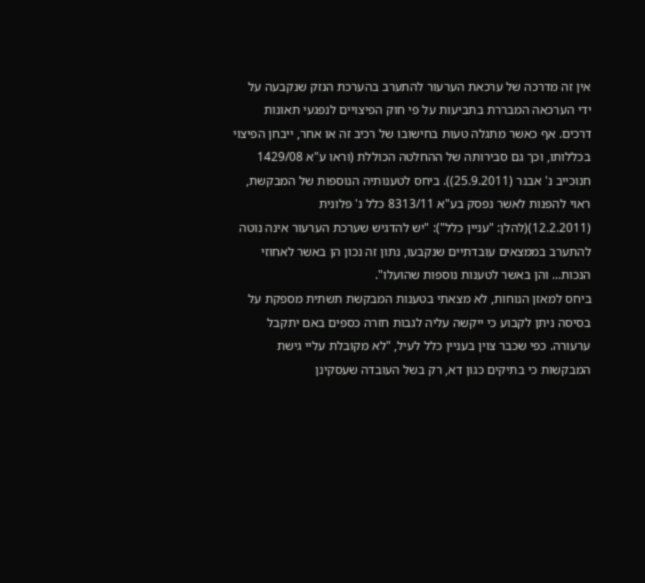אין זה מדרכה של ערכאת הערעור להתערב בהערכת הנזק שנקבעה על ידי הערכאה המבררת בתביעות על פי חוק הפיצויים לנפגעי תאונות דרכים. אף כאשר מתגלה טעות בחישובו של רכיב זה או אחר, ייבחן הפיצוי בכללותו, וכך גם סבירותה של ההחלטה הכוללת (וראו ע"א 1429/08 חנוכייב נ' אבנר (25.9.2011)). ביחס לטענותיה הנוספות של המבקשת, ראוי להפנות לאשר נפסק בע"א 8313/11 כלל נ' פלונית (12.2.2011)(להלן: "עניין כלל"): "יש להדגיש שערכת הערעור אינה נוטה להתערב בממצאים עובדתיים שנקבעו, נתון זה נכון הן באשר לאחוזי הנכות... והן באשר לטענות נוספות שהועלו".
ביחס למאזן הנוחות, לא מצאתי בטענות המבקשת תשתית מספקת על בסיסה ניתן לקבוע כי ייקשה עליה לגבות חזרה כספים באם יתקבל ערעורה. כפי שכבר צוין בעניין כלל לעיל, "לא מקובלת עליי גישת המבקשות כי בתיקים כגון דא, רק בשל העובדה שעסקינן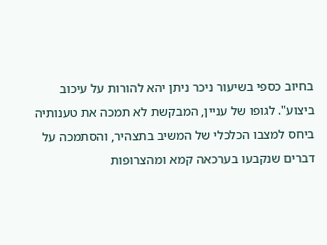בחיוב כספי בשיעור ניכר ניתן יהא להורות על עיכוב ביצוע". לגופו של עניין, המבקשת לא תמכה את טענותיה ביחס למצבו הכלכלי של המשיב בתצהיר, והסתמכה על דברים שנקבעו בערכאה קמא ומהצרופות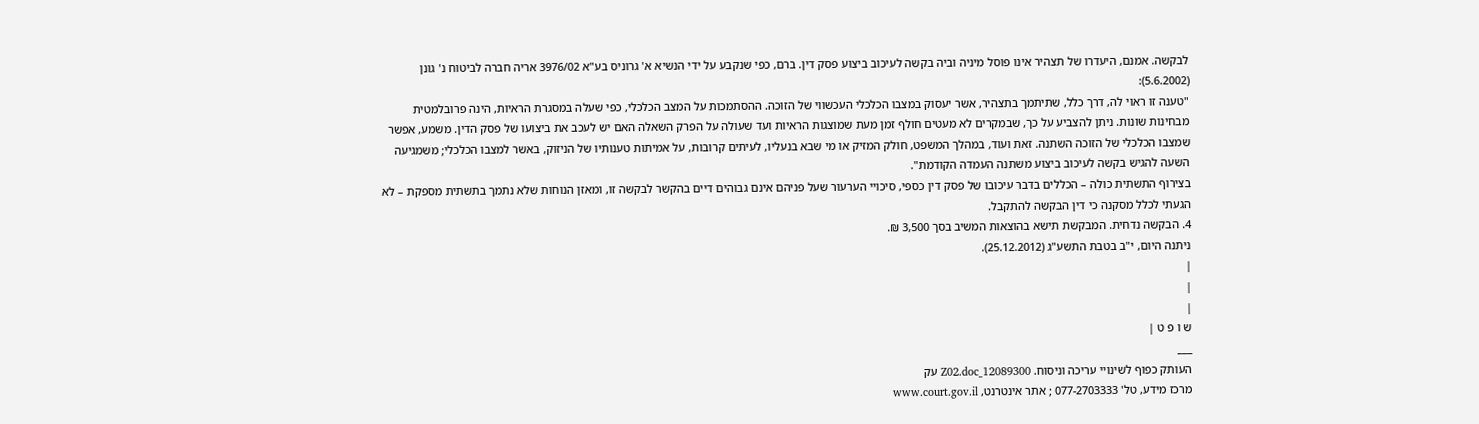לבקשה. אמנם, היעדרו של תצהיר אינו פוסל מיניה וביה בקשה לעיכוב ביצוע פסק דין. ברם, כפי שנקבע על ידי הנשיא א' גרוניס בע"א 3976/02 אריה חברה לביטוח נ' גונן (5.6.2002):
"טענה זו ראוי לה, דרך כלל, שתיתמך בתצהיר, אשר יעסוק במצבו הכלכלי העכשווי של הזוכה. ההסתמכות על המצב הכלכלי, כפי שעלה במסגרת הראיות, הינה פרובלמטית מבחינות שונות. ניתן להצביע על כך, שבמקרים לא מעטים חולף זמן מעת שמוצגות הראיות ועד שעולה על הפרק השאלה האם יש לעכב את ביצועו של פסק הדין. משמע, אפשר שמצבו הכלכלי של הזוכה השתנה. זאת ועוד, במהלך המשפט, חולק המזיק או מי שבא בנעליו, לעיתים קרובות, על אמיתות טענותיו של הניזוק, באשר למצבו הכלכלי; משמגיעה השעה להגיש בקשה לעיכוב ביצוע משתנה העמדה הקודמת".
בצירוף התשתית כולה – הכללים בדבר עיכובו של פסק דין כספי, סיכויי הערעור שעל פניהם אינם גבוהים דיים בהקשר לבקשה זו, ומאזן הנוחות שלא נתמך בתשתית מספקת – לא הגעתי לכלל מסקנה כי דין הבקשה להתקבל.
4. הבקשה נדחית. המבקשת תישא בהוצאות המשיב בסך 3,500 ₪.
ניתנה היום, י"ב בטבת התשע"ג (25.12.2012).
|
|
|
ש ו פ ט |
___
העותק כפוף לשינויי עריכה וניסוח. 12089300_Z02.doc עק
מרכז מידע, טל' 077-2703333 ; אתר אינטרנט, www.court.gov.il